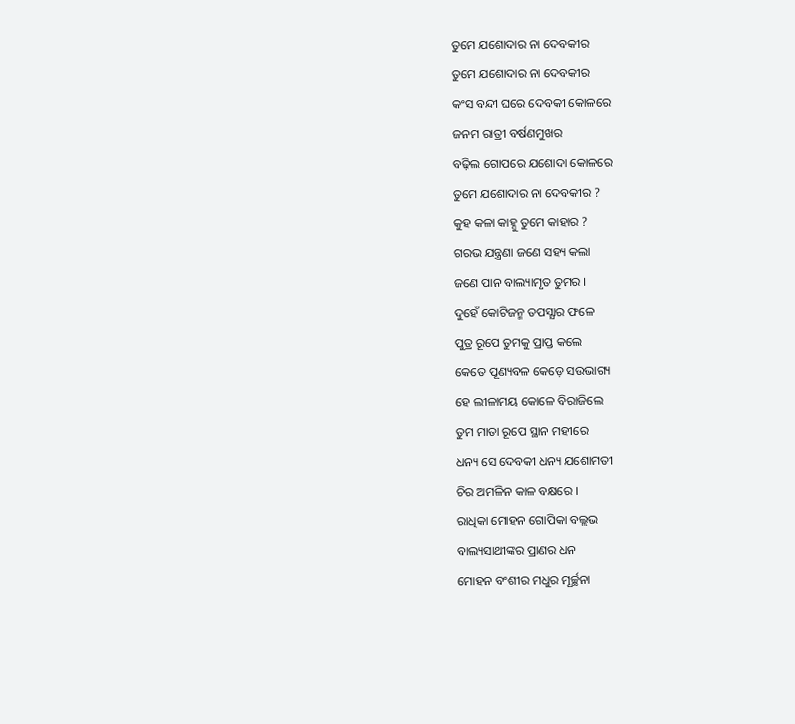ତୁମେ ଯଶୋଦାର ନା ଦେବକୀର
ତୁମେ ଯଶୋଦାର ନା ଦେବକୀର
କଂସ ବନ୍ଦୀ ଘରେ ଦେବକୀ କୋଳରେ
ଜନମ ରାତ୍ରୀ ବର୍ଷଣମୁଖର
ବଢ଼ିଲ ଗୋପରେ ଯଶୋଦା କୋଳରେ
ତୁମେ ଯଶୋଦାର ନା ଦେବକୀର ?
କୁହ କଳା କାହ୍ନୁ ତୁମେ କାହାର ?
ଗରଭ ଯନ୍ତ୍ରଣା ଜଣେ ସହ୍ୟ କଲା
ଜଣେ ପାନ ବାଲ୍ୟାମୃତ ତୁମର ।
ଦୁହେଁ କୋଟିଜନ୍ମ ତପସ୍ଯାର ଫଳେ
ପୁତ୍ର ରୂପେ ତୁମକୁ ପ୍ରାପ୍ତ କଲେ
କେତେ ପୂଣ୍ୟବଳ କେଡ଼େ ସଉଭାଗ୍ୟ
ହେ ଲୀଳାମୟ କୋଳେ ବିରାଜିଲେ
ତୁମ ମାତା ରୂପେ ସ୍ଥାନ ମହୀରେ
ଧନ୍ୟ ସେ ଦେବକୀ ଧନ୍ୟ ଯଶୋମତୀ
ଚିର ଅମଳିନ କାଳ ବକ୍ଷରେ ।
ରାଧିକା ମୋହନ ଗୋପିକା ବଲ୍ଲଭ
ବାଲ୍ୟସାଥୀଙ୍କର ପ୍ରାଣର ଧନ
ମୋହନ ବଂଶୀର ମଧୁର ମୂର୍ଚ୍ଛନା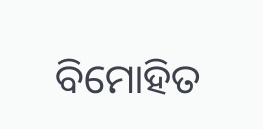ବିମୋହିତ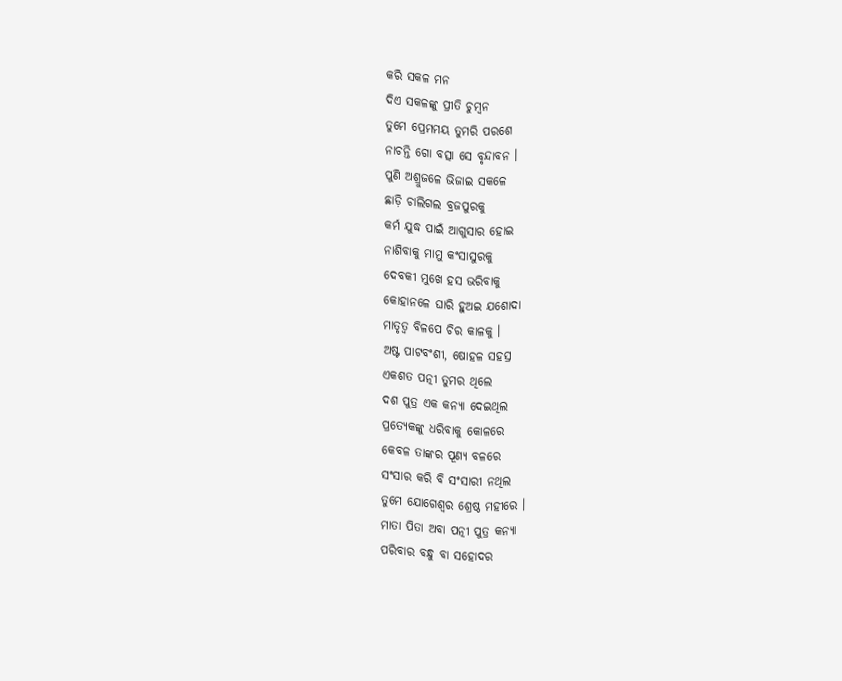କରି ସକଳ ମନ
ଦିଏ ସକଳଙ୍କୁ ପ୍ରୀତି ଚୁମ୍ବନ
ତୁମେ ପ୍ରେମମୟ ତୁମରି ପରଶେ
ନାଚନ୍ତି ଗୋ ବତ୍ସା ସେ ବୃନ୍ଦାବନ ।
ପୁଣି ଅଶ୍ରୁଜଳେ ଭିଜାଇ ସକଳେ
ଛାଡ଼ି ଚାଲିଗଲ ବ୍ରଜପୁରକୁ
କର୍ମ ଯୁଦ୍ଧ ପାଇଁ ଆଗୁସାର ହୋଇ
ନାଶିବାକୁ ମାମୁ କଂସାସୁରକୁ
ଦେବକୀ ମୁଖେ ହସ ଭରିବାକୁ
କୋହାନଳେ ଘାରି ହୁଅଇ ଯଶୋଦା
ମାତୃତ୍ବ ବିଳପେ ଚିର କାଳକୁ ।
ଅଷ୍ଟ ପାଟବଂଶୀ, ଷୋହଳ ସହସ୍ର
ଏକଶତ ପତ୍ନୀ ତୁମର ଥିଲେ
ଦଶ ପୁତ୍ର ଏକ କନ୍ୟା ଦେଇଥିଲ
ପ୍ରତ୍ୟେକଙ୍କୁ ଧରିବାକୁ କୋଳରେ
କେବଳ ତାଙ୍କର ପୂଣ୍ୟ ବଳରେ
ସଂସାର କରି ବି ସଂସାରୀ ନଥିଲ
ତୁମେ ଯୋଗେଶ୍ବର ଶ୍ରେଷ୍ଠ ମହୀରେ ।
ମାତା ପିତା ଅବା ପତ୍ନୀ ପୁତ୍ର କନ୍ୟା
ପରିବାର ବନ୍ଧୁ ବା ସହୋଦର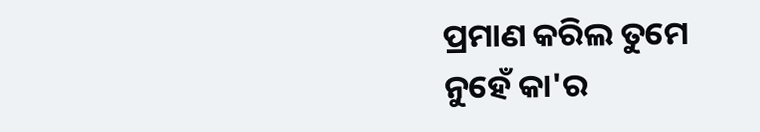ପ୍ରମାଣ କରିଲ ତୁମେ ନୁହେଁ କା'ର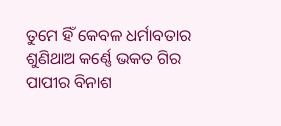ତୁମେ ହିଁ କେବଳ ଧର୍ମାବତାର
ଶୁଣିଥାଅ କର୍ଣ୍ଣେ ଭକତ ଗିର
ପାପୀର ବିନାଶ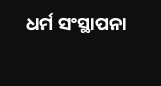ଧର୍ମ ସଂସ୍ଥାପନା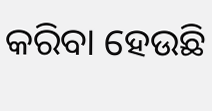କରିବା ହେଉଛି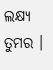ଲକ୍ଷ୍ୟ ତୁମର ।